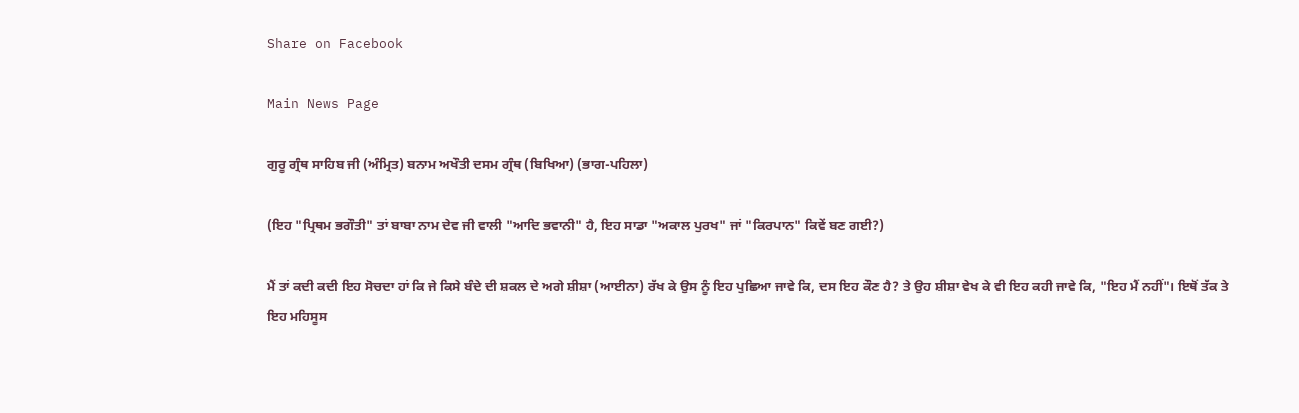Share on Facebook

Main News Page

ਗੁਰੂ ਗ੍ਰੰਥ ਸਾਹਿਬ ਜੀ (ਅੰਮ੍ਰਿਤ) ਬਨਾਮ ਅਖੌਤੀ ਦਸਮ ਗ੍ਰੰਥ (ਬਿਖਿਆ) (ਭਾਗ-ਪਹਿਲਾ)

(ਇਹ "ਪ੍ਰਿਥਮ ਭਗੌਤੀ" ਤਾਂ ਬਾਬਾ ਨਾਮ ਦੇਵ ਜੀ ਵਾਲੀ "ਆਦਿ ਭਵਾਨੀ" ਹੈ, ਇਹ ਸਾਡਾ "ਅਕਾਲ ਪੁਰਖ" ਜਾਂ "ਕਿਰਪਾਨ" ਕਿਵੇਂ ਬਣ ਗਈ?)

ਮੈਂ ਤਾਂ ਕਦੀ ਕਦੀ ਇਹ ਸੋਚਦਾ ਹਾਂ ਕਿ ਜੇ ਕਿਸੇ ਬੰਦੇ ਦੀ ਸ਼ਕਲ ਦੇ ਅਗੇ ਸ਼ੀਸ਼ਾ (ਆਈਨਾ) ਰੱਖ ਕੇ ਉਸ ਨੂੰ ਇਹ ਪੁਛਿਆ ਜਾਵੇ ਕਿ, ਦਸ ਇਹ ਕੌਣ ਹੈ? ਤੇ ਉਹ ਸ਼ੀਸ਼ਾ ਵੇਖ ਕੇ ਵੀ ਇਹ ਕਹੀ ਜਾਵੇ ਕਿ, "ਇਹ ਮੈਂ ਨਹੀਂ"। ਇਥੋਂ ਤੱਕ ਤੇ ਇਹ ਮਹਿਸੂਸ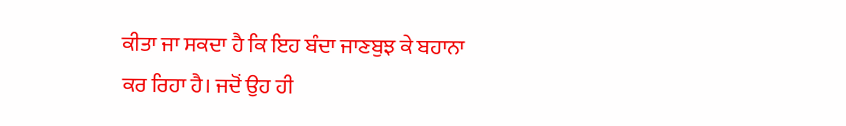ਕੀਤਾ ਜਾ ਸਕਦਾ ਹੈ ਕਿ ਇਹ ਬੰਦਾ ਜਾਣਬੁਝ ਕੇ ਬਹਾਨਾ ਕਰ ਰਿਹਾ ਹੈ। ਜਦੋਂ ਉਹ ਹੀ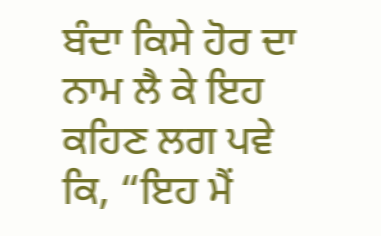ਬੰਦਾ ਕਿਸੇ ਹੋਰ ਦਾ ਨਾਮ ਲੈ ਕੇ ਇਹ ਕਹਿਣ ਲਗ ਪਵੇ ਕਿ, “ਇਹ ਮੈਂ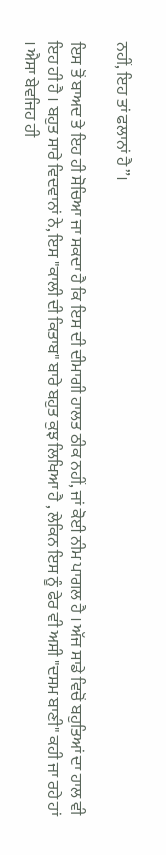ਨਹੀਂ, ਇਹ ਤਾਂ ਫਲਾਨਾਂ ਹੈ”।

ਇਸ ਤੋਂ ਬਾਅਦ ਤੇ ਇਹ ਹੀ ਸੋਚਿਆ ਜਾ ਸਕਦਾ ਹੈ ਕਿ ਇਸ ਦੀ ਦੀਮਾਗੀ ਹਾਲਤ ਠੀਕ ਨਹੀਂ, ਜਾਂ ਕੋਈ ਨੀਮ ਪਾਗਲ ਹੈ । ਅੱਜ ਸਾਡੇ ਵਿਚੋਂ ਬਹੁਤਿਆਂ ਦਾ ਹਾਲ ਵੀ ਇਹ ਹੀ ਹੈ । ਬਹੁਤ ਸਾਰੇ ਵਿਦਵਾਨਾਂ ਨੇ, ਇਸ "ਕਾਲੀ ਦੀ ਕਿਤਾਬ" ਬਾਰੇ ਬਹੁਤ ਕੁਝ ਲਿਖਿਆ ਹੈ , ਲੇਕਿਨ ਇਸ ਨੂੰ ਫੇਰ ਵੀ ਅਸੀ "ਦਸਮ ਬਾਣੀ" ਕਹੀ ਜਾ ਰਹੇ ਹਾਂ । ਐਸਾ ਬੇਵਜਿਹ ਹੀ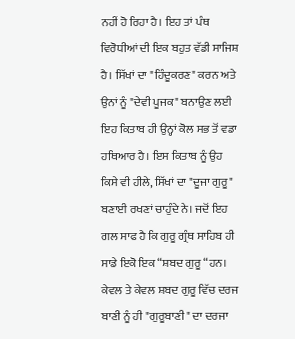ਨਹੀਂ ਹੋ ਰਿਹਾ ਹੈ। ਇਹ ਤਾਂ ਪੰਥ ਵਿਰੋਧੀਆਂ ਦੀ ਇਕ ਬਹੁਤ ਵੱਡੀ ਸਾਜਿਸ਼ ਹੈ। ਸਿੱਖਾਂ ਦਾ "ਹਿੰਦੂਕਰਣ" ਕਰਨ ਅਤੇ ਉਨਾਂ ਨੂੰ "ਦੇਵੀ ਪੂਜਕ" ਬਨਾਉਣ ਲਈ ਇਹ ਕਿਤਾਬ ਹੀ ਉਨ੍ਹਾਂ ਕੋਲ ਸਭ ਤੋਂ ਵਡਾ ਹਥਿਆਰ ਹੈ। ਇਸ ਕਿਤਾਬ ਨੂੰ ਉਹ ਕਿਸੇ ਵੀ ਹੀਲੇ, ਸਿੱਖਾਂ ਦਾ "ਦੂਜਾ ਗੁਰੂ" ਬਣਾਈ ਰਖਣਾਂ ਚਾਹੁੰਦੇ ਨੇ। ਜਦੋਂ ਇਹ ਗਲ ਸਾਫ ਹੈ ਕਿ ਗੁਰੂ ਗ੍ਰੰਥ ਸਾਹਿਬ ਹੀ ਸਾਡੇ ਇਕੋ ਇਕ “ਸ਼ਬਦ ਗੁਰੂ “ਹਨ। ਕੇਵਲ ਤੇ ਕੇਵਲ ਸ਼ਬਦ ਗੁਰੂ ਵਿੱਚ ਦਰਜ ਬਾਣੀ ਨੂੰ ਹੀ "ਗੁਰੂਬਾਣੀ" ਦਾ ਦਰਜਾ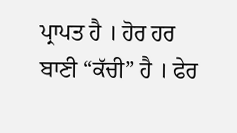ਪ੍ਰਾਪਤ ਹੈ । ਹੋਰ ਹਰ ਬਾਣੀ “ਕੱਚੀ” ਹੈ । ਫੇਰ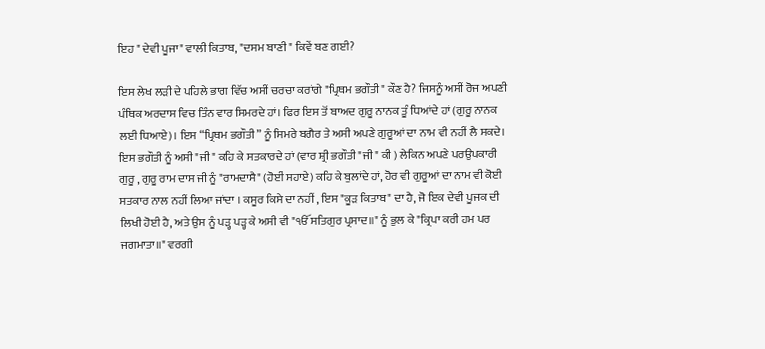ਇਹ " ਦੇਵੀ ਪੂਜਾ" ਵਾਲੀ ਕਿਤਾਬ, "ਦਸਮ ਬਾਣੀ" ਕਿਵੇਂ ਬਣ ਗਈ?

ਇਸ ਲੇਖ ਲੜੀ ਦੇ ਪਹਿਲੇ ਭਾਗ ਵਿੱਚ ਅਸੀਂ ਚਰਚਾ ਕਰਾਂਗੇ "ਪ੍ਰਿਥਮ ਭਗੌਤੀ" ਕੌਣ ਹੈ? ਜਿਸਨੂੰ ਅਸੀਂ ਰੋਜ ਅਪਣੀ ਪੰਥਿਕ ਅਰਦਾਸ ਵਿਚ ਤਿੰਨ ਵਾਰ ਸਿਮਰਦੇ ਹਾਂ। ਫਿਰ ਇਸ ਤੋਂ ਬਾਅਦ ਗੁਰੂ ਨਾਨਕ ਤੂੰ ਧਿਆਂਦੇ ਹਾਂ (ਗੁਰੂ ਨਾਨਕ ਲਈ ਧਿਆਏ)। ਇਸ “ਪ੍ਰਿਥਮ ਭਗੌਤੀ” ਨੂੰ ਸਿਮਰੇ ਬਗੈਰ ਤੇ ਅਸੀ ਅਪਣੇ ਗੁਰੂਆਂ ਦਾ ਨਾਮ ਵੀ ਨਹੀਂ ਲੈ ਸਕਦੇ। ਇਸ ਭਗੌਤੀ ਨੂੰ ਅਸੀ "ਜੀ" ਕਹਿ ਕੇ ਸਤਕਾਰਦੇ ਹਾਂ (ਵਾਰ ਸ਼੍ਰੀ ਭਗੌਤੀ "ਜੀ" ਕੀ ) ਲੇਕਿਨ ਅਪਣੇ ਪਰਉਪਕਾਰੀ ਗੁਰੂ , ਗੁਰੂ ਰਾਮ ਦਾਸ ਜੀ ਨੂੰ "ਰਾਮਦਾਸੈ" (ਹੋਈਂ ਸਹਾਏ) ਕਹਿ ਕੇ ਬੁਲਾਂਦੇ ਹਾਂ, ਹੋਰ ਵੀ ਗੁਰੂਆਂ ਦਾ ਨਾਮ ਵੀ ਕੋਈ ਸਤਕਾਰ ਨਾਲ ਨਹੀਂ ਲਿਆ ਜਾਂਦਾ । ਕਸੂਰ ਕਿਸੇ ਦਾ ਨਹੀਂ , ਇਸ "ਕੂੜ ਕਿਤਾਬ" ਦਾ ਹੈ, ਜੋ ਇਕ ਦੇਵੀ ਪੂਜਕ ਦੀ ਲਿਖੀ ਹੋਈ ਹੈ, ਅਤੇ ਉਸ ਨੂੰ ਪੜ੍ਹ ਪੜ੍ਹ ਕੇ ਅਸੀ ਵੀ "ੴ ਸਤਿਗੁਰ ਪ੍ਰਸਾਦ॥" ਨੂੰ ਭੁਲ ਕੇ "ਕ੍ਰਿਪਾ ਕਰੀ ਹਮ ਪਰ ਜਗਮਾਤਾ॥" ਵਰਗੀ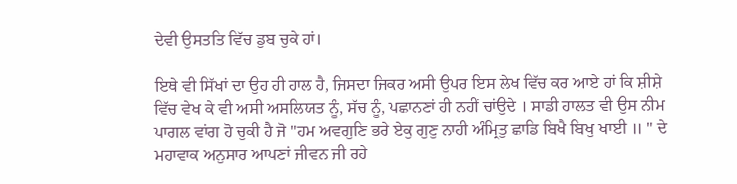ਦੇਵੀ ਉਸਤਤਿ ਵਿੱਚ ਡੁਬ ਚੁਕੇ ਹਾਂ।

ਇਥੇ ਵੀ ਸਿੱਖਾਂ ਦਾ ਉਹ ਹੀ ਹਾਲ ਹੈ, ਜਿਸਦਾ ਜਿਕਰ ਅਸੀ ਉਪਰ ਇਸ ਲੇਖ ਵਿੱਚ ਕਰ ਆਏ ਹਾਂ ਕਿ ਸ਼ੀਸ਼ੇ ਵਿੱਚ ਵੇਖ ਕੇ ਵੀ ਅਸੀ ਅਸਲਿਯਤ ਨੂੰ, ਸੱਚ ਨੂੰ, ਪਛਾਨਣਾਂ ਹੀ ਨਹੀਂ ਚਾਂਉਦੇ । ਸਾਡੀ ਹਾਲਤ ਵੀ ਉਸ ਨੀਮ ਪਾਗਲ ਵਾਂਗ ਹੋ ਚੁਕੀ ਹੈ ਜੋ "ਹਮ ਅਵਗੁਣਿ ਭਰੇ ਏਕੁ ਗੁਣੁ ਨਾਹੀ ਅੰਮ੍ਰਿਤੁ ਛਾਡਿ ਬਿਖੈ ਬਿਖੁ ਖਾਈ ॥ " ਦੇ ਮਹਾਵਾਕ ਅਨੁਸਾਰ ਆਪਣਾਂ ਜੀਵਨ ਜੀ ਰਹੇ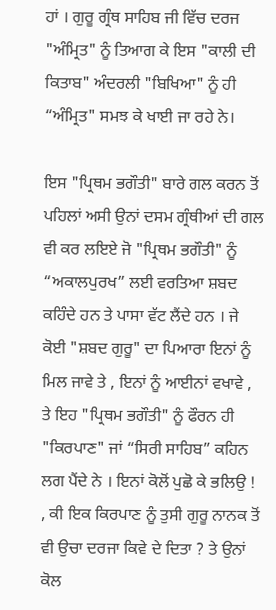ਹਾਂ । ਗੁਰੂ ਗ੍ਰੰਥ ਸਾਹਿਬ ਜੀ ਵਿੱਚ ਦਰਜ "ਅੰਮ੍ਰਿਤ" ਨੂੰ ਤਿਆਗ ਕੇ ਇਸ "ਕਾਲੀ ਦੀ ਕਿਤਾਬ" ਅੰਦਰਲੀ "ਬਿਖਿਆ" ਨੂੰ ਹੀ “ਅੰਮ੍ਰਿਤ" ਸਮਝ ਕੇ ਖਾਈ ਜਾ ਰਹੇ ਨੇ।

ਇਸ "ਪ੍ਰਿਥਮ ਭਗੌਤੀ" ਬਾਰੇ ਗਲ ਕਰਨ ਤੋਂ ਪਹਿਲਾਂ ਅਸੀ ਉਨਾਂ ਦਸਮ ਗ੍ਰੰਥੀਆਂ ਦੀ ਗਲ ਵੀ ਕਰ ਲਇਏ ਜੋ "ਪ੍ਰਿਥਮ ਭਗੌਤੀ" ਨੂੰ “ਅਕਾਲਪੁਰਖ” ਲਈ ਵਰਤਿਆ ਸ਼ਬਦ ਕਹਿੰਦੇ ਹਨ ਤੇ ਪਾਸਾ ਵੱਟ ਲੈਂਦੇ ਹਨ । ਜੇ ਕੋਈ "ਸ਼ਬਦ ਗੁਰੂ" ਦਾ ਪਿਆਰਾ ਇਨਾਂ ਨੂੰ ਮਿਲ ਜਾਵੇ ਤੇ , ਇਨਾਂ ਨੂੰ ਆਈਨਾਂ ਵਖਾਵੇ , ਤੇ ਇਹ "ਪ੍ਰਿਥਮ ਭਗੌਤੀ" ਨੂੰ ਫੌਰਨ ਹੀ "ਕਿਰਪਾਣ" ਜਾਂ “ਸਿਰੀ ਸਾਹਿਬ” ਕਹਿਨ ਲਗ ਪੈਂਦੇ ਨੇ । ਇਨਾਂ ਕੋਲੋਂ ਪੁਛੋ ਕੇ ਭਲਿਉ ! , ਕੀ ਇਕ ਕਿਰਪਾਣ ਨੂੰ ਤੁਸੀ ਗੁਰੂ ਨਾਨਕ ਤੋਂ ਵੀ ਉਚਾ ਦਰਜਾ ਕਿਵੇ ਦੇ ਦਿਤਾ ? ਤੇ ਉਨਾਂ ਕੋਲ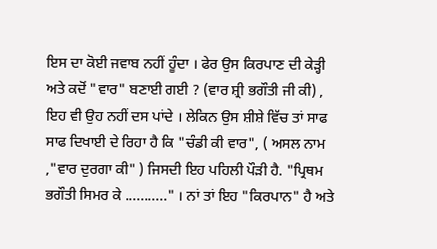ਇਸ ਦਾ ਕੋਈ ਜਵਾਬ ਨਹੀਂ ਹੂੰਦਾ । ਫੇਰ ਉਸ ਕਿਰਪਾਣ ਦੀ ਕੇੜ੍ਹੀ ਅਤੇ ਕਦੋਂ "ਵਾਰ" ਬਣਾਈ ਗਈ ? (ਵਾਰ ਸ਼੍ਰੀ ਭਗੌਤੀ ਜੀ ਕੀ) , ਇਹ ਵੀ ਉਹ ਨਹੀਂ ਦਸ ਪਾਂਦੇ । ਲੇਕਿਨ ਉਸ ਸ਼ੀਸ਼ੇ ਵਿੱਚ ਤਾਂ ਸਾਫ ਸਾਫ ਦਿਖਾਈ ਦੇ ਰਿਹਾ ਹੈ ਕਿ "ਚੰਡੀ ਕੀ ਵਾਰ", ( ਅਸਲ ਨਾਮ ,"ਵਾਰ ਦੁਰਗਾ ਕੀ" ) ਜਿਸਦੀ ਇਹ ਪਹਿਲੀ ਪੌੜੀ ਹੈ. "ਪ੍ਰਿਥਮ ਭਗੌਤੀ ਸਿਮਰ ਕੇ ..........." । ਨਾਂ ਤਾਂ ਇਹ "ਕਿਰਪਾਨ" ਹੈ ਅਤੇ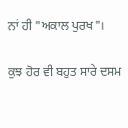ਨਾਂ ਹੀ "ਅਕਾਲ ਪੁਰਖ"।

ਕੁਝ ਹੋਰ ਵੀ ਬਹੁਤ ਸਾਰੇ ਦਸਮ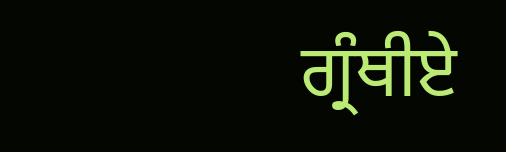ਗ੍ਰੰਥੀਏ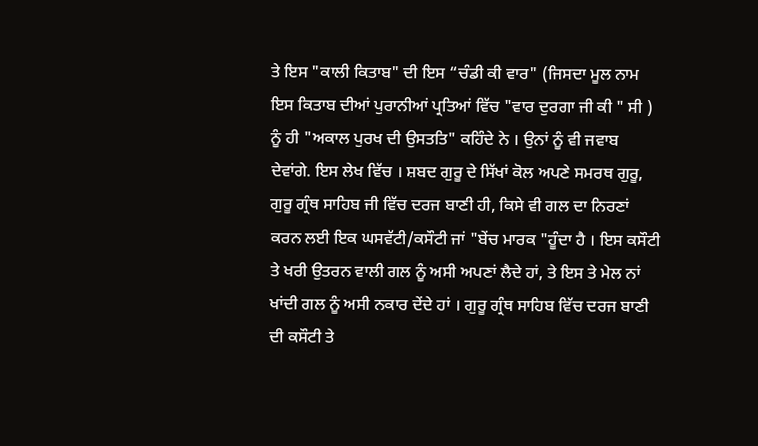ਤੇ ਇਸ "ਕਾਲੀ ਕਿਤਾਬ" ਦੀ ਇਸ “ਚੰਡੀ ਕੀ ਵਾਰ" (ਜਿਸਦਾ ਮੂਲ ਨਾਮ ਇਸ ਕਿਤਾਬ ਦੀਆਂ ਪੁਰਾਨੀਆਂ ਪ੍ਰਤਿਆਂ ਵਿੱਚ "ਵਾਰ ਦੁਰਗਾ ਜੀ ਕੀ " ਸੀ ) ਨੂੰ ਹੀ "ਅਕਾਲ ਪੁਰਖ ਦੀ ਉਸਤਤਿ" ਕਹਿੰਦੇ ਨੇ । ਉਨਾਂ ਨੂੰ ਵੀ ਜਵਾਬ ਦੇਵਾਂਗੇ. ਇਸ ਲੇਖ ਵਿੱਚ । ਸ਼ਬਦ ਗੁਰੂ ਦੇ ਸਿੱਖਾਂ ਕੋਲ ਅਪਣੇ ਸਮਰਥ ਗੁਰੂ, ਗੁਰੂ ਗ੍ਰੰਥ ਸਾਹਿਬ ਜੀ ਵਿੱਚ ਦਰਜ ਬਾਣੀ ਹੀ, ਕਿਸੇ ਵੀ ਗਲ ਦਾ ਨਿਰਣਾਂ ਕਰਨ ਲਈ ਇਕ ਘਸਵੱਟੀ/ਕਸੌਟੀ ਜਾਂ "ਬੇਂਚ ਮਾਰਕ "ਹੂੰਦਾ ਹੈ । ਇਸ ਕਸੌਟੀ ਤੇ ਖਰੀ ਉਤਰਨ ਵਾਲੀ ਗਲ ਨੂੰ ਅਸੀ ਅਪਣਾਂ ਲੈਦੇ ਹਾਂ, ਤੇ ਇਸ ਤੇ ਮੇਲ ਨਾਂ ਖਾਂਦੀ ਗਲ ਨੂੰ ਅਸੀ ਨਕਾਰ ਦੇਂਦੇ ਹਾਂ । ਗੁਰੂ ਗ੍ਰੰਥ ਸਾਹਿਬ ਵਿੱਚ ਦਰਜ ਬਾਣੀ ਦੀ ਕਸੌਟੀ ਤੇ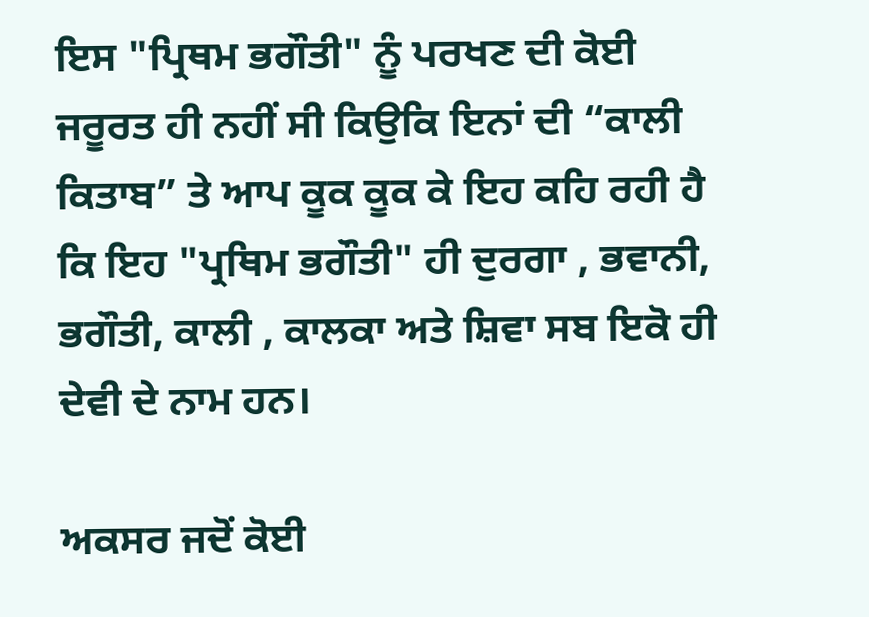ਇਸ "ਪ੍ਰਿਥਮ ਭਗੌਤੀ" ਨੂੰ ਪਰਖਣ ਦੀ ਕੋਈ ਜਰੂਰਤ ਹੀ ਨਹੀਂ ਸੀ ਕਿਉਕਿ ਇਨਾਂ ਦੀ “ਕਾਲੀ ਕਿਤਾਬ” ਤੇ ਆਪ ਕੂਕ ਕੂਕ ਕੇ ਇਹ ਕਹਿ ਰਹੀ ਹੈ ਕਿ ਇਹ "ਪ੍ਰਥਿਮ ਭਗੌਤੀ" ਹੀ ਦੁਰਗਾ , ਭਵਾਨੀ, ਭਗੌਤੀ, ਕਾਲੀ , ਕਾਲਕਾ ਅਤੇ ਸ਼ਿਵਾ ਸਬ ਇਕੋ ਹੀ ਦੇਵੀ ਦੇ ਨਾਮ ਹਨ।

ਅਕਸਰ ਜਦੋਂ ਕੋਈ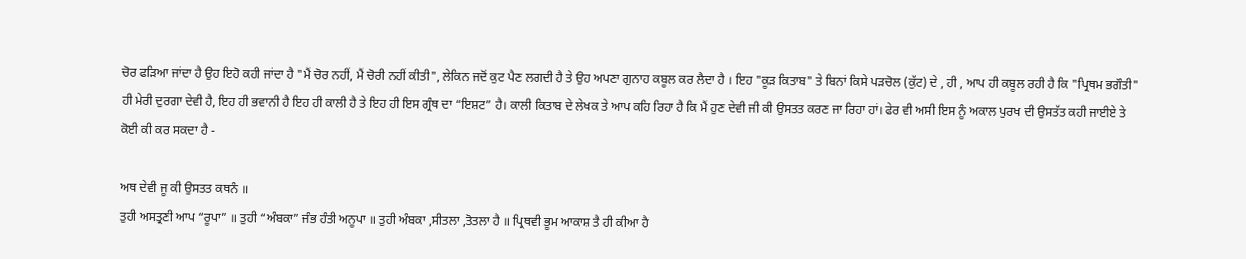ਚੋਰ ਫੜਿਆ ਜਾਂਦਾ ਹੈ ਉਹ ਇਹੋ ਕਹੀ ਜਾਂਦਾ ਹੈ "ਮੈਂ ਚੋਰ ਨਹੀਂ, ਮੈਂ ਚੋਰੀ ਨਹੀਂ ਕੀਤੀ", ਲੇਕਿਨ ਜਦੋਂ ਕੁਟ ਪੈਣ ਲਗਦੀ ਹੈ ਤੇ ਉਹ ਅਪਣਾ ਗੁਨਾਹ ਕਬੂਲ ਕਰ ਲੈਦਾ ਹੈ । ਇਹ "ਕੂੜ ਕਿਤਾਬ" ਤੇ ਬਿਨਾਂ ਕਿਸੇ ਪੜਚੋਲ (ਕੁੱਟ) ਦੇ , ਹੀ , ਆਪ ਹੀ ਕਬੂਲ ਰਹੀ ਹੈ ਕਿ "ਪ੍ਰਿਥਮ ਭਗੌਤੀ" ਹੀ ਮੇਰੀ ਦੁਰਗਾ ਦੇਵੀ ਹੈ, ਇਹ ਹੀ ਭਵਾਨੀ ਹੈ ਇਹ ਹੀ ਕਾਲੀ ਹੈ ਤੇ ਇਹ ਹੀ ਇਸ ਗ੍ਰੰਥ ਦਾ “ਇਸ਼ਟ” ਹੈ। ਕਾਲੀ ਕਿਤਾਬ ਦੇ ਲੇਖਕ ਤੇ ਆਪ ਕਹਿ ਰਿਹਾ ਹੈ ਕਿ ਮੈਂ ਹੁਣ ਦੇਵੀ ਜੀ ਕੀ ਉਸਤਤ ਕਰਣ ਜਾ ਰਿਹਾ ਹਾਂ। ਫੇਰ ਵੀ ਅਸੀ ਇਸ ਨੂੰ ਅਕਾਲ ਪੁਰਖ ਦੀ ਉਸਤੱਤ ਕਹੀ ਜਾਈਏ ਤੇ ਕੋਈ ਕੀ ਕਰ ਸਕਦਾ ਹੈ -

ਅਥ ਦੇਵੀ ਜੂ ਕੀ ਉਸਤਤ ਕਥਨੰ ॥
ਤੁਹੀ ਅਸਤ੍ਰਣੀ ਆਪ “ਰੂਪਾ” ॥ ਤੁਹੀ “ਅੰਬਕਾ” ਜੰਭ ਹੰਤੀ ਅਨੂਪਾ ॥ ਤੁਹੀ ਅੰਬਕਾ ,ਸੀਤਲਾ ,ਤੋਤਲਾ ਹੈ ॥ ਪ੍ਰਿਥਵੀ ਭੂਮ ਆਕਾਸ਼ ਤੈ ਹੀ ਕੀਆ ਹੈ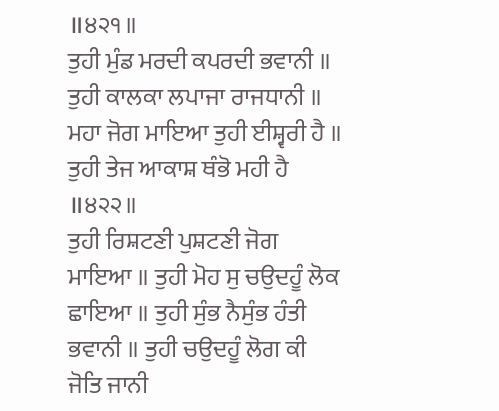॥੪੨੧॥
ਤੁਹੀ ਮੁੰਡ ਮਰਦੀ ਕਪਰਦੀ ਭਵਾਨੀ ॥ ਤੁਹੀ ਕਾਲਕਾ ਲਪਾਜਾ ਰਾਜਧਾਨੀ ॥ ਮਹਾ ਜੋਗ ਮਾਇਆ ਤੁਹੀ ਈਸ਼੍ਵਰੀ ਹੈ ॥ ਤੁਹੀ ਤੇਜ ਆਕਾਸ਼ ਥੰਭੋ ਮਹੀ ਹੈ ॥੪੨੨॥
ਤੁਹੀ ਰਿਸ਼ਟਣੀ ਪੁਸ਼ਟਣੀ ਜੋਗ ਮਾਇਆ ॥ ਤੁਹੀ ਮੋਹ ਸੁ ਚਉਦਹੂੰ ਲੋਕ ਛਾਇਆ ॥ ਤੁਹੀ ਸੁੰਭ ਨੈਸੁੰਭ ਹੰਤੀ ਭਵਾਨੀ ॥ ਤੁਹੀ ਚਉਦਹੂੰ ਲੋਗ ਕੀ ਜੋਤਿ ਜਾਨੀ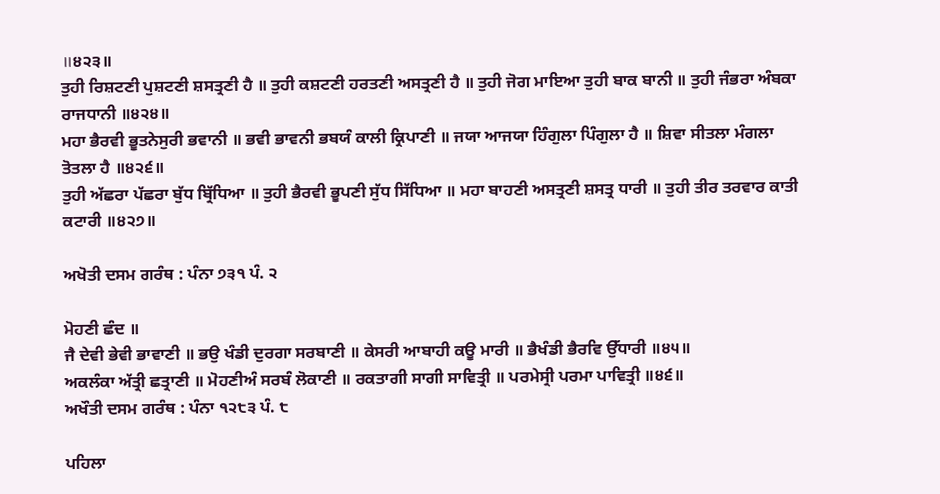॥੪੨੩॥
ਤੁਹੀ ਰਿਸ਼ਟਣੀ ਪੁਸ਼ਟਣੀ ਸ਼ਸਤ੍ਰਣੀ ਹੈ ॥ ਤੁਹੀ ਕਸ਼ਟਣੀ ਹਰਤਣੀ ਅਸਤ੍ਰਣੀ ਹੈ ॥ ਤੁਹੀ ਜੋਗ ਮਾਇਆ ਤੁਹੀ ਬਾਕ ਬਾਨੀ ॥ ਤੁਹੀ ਜੰਭਰਾ ਅੰਬਕਾ ਰਾਜਧਾਨੀ ॥੪੨੪॥
ਮਹਾ ਭੈਰਵੀ ਭੂਤਨੇਸੁਰੀ ਭਵਾਨੀ ॥ ਭਵੀ ਭਾਵਨੀ ਭਬਯੰ ਕਾਲੀ ਕ੍ਰਿਪਾਣੀ ॥ ਜਯਾ ਆਜਯਾ ਹਿੰਗੁਲਾ ਪਿੰਗੁਲਾ ਹੈ ॥ ਸ਼ਿਵਾ ਸੀਤਲਾ ਮੰਗਲਾ ਤੋਤਲਾ ਹੈ ॥੪੨੬॥
ਤੁਹੀ ਅੱਛਰਾ ਪੱਛਰਾ ਬੁੱਧ ਬ੍ਰਿੱਧਿਆ ॥ ਤੁਹੀ ਭੈਰਵੀ ਭੂਪਣੀ ਸੁੱਧ ਸਿੱਧਿਆ ॥ ਮਹਾ ਬਾਹਣੀ ਅਸਤ੍ਰਣੀ ਸ਼ਸਤ੍ਰ ਧਾਰੀ ॥ ਤੁਹੀ ਤੀਰ ਤਰਵਾਰ ਕਾਤੀ ਕਟਾਰੀ ॥੪੨੭॥

ਅਖੋਤੀ ਦਸਮ ਗਰੰਥ : ਪੰਨਾ ੭੩੧ ਪੰ. ੨

ਮੋਹਣੀ ਛੰਦ ॥
ਜੈ ਦੇਵੀ ਭੇਵੀ ਭਾਵਾਣੀ ॥ ਭਉ ਖੰਡੀ ਦੁਰਗਾ ਸਰਬਾਣੀ ॥ ਕੇਸਰੀ ਆਬਾਹੀ ਕਊ ਮਾਰੀ ॥ ਭੈਖੰਡੀ ਭੈਰਵਿ ਉੱਧਾਰੀ ॥੪੫॥
ਅਕਲੰਕਾ ਅੱਤ੍ਰੀ ਛਤ੍ਰਾਣੀ ॥ ਮੋਹਣੀਅੰ ਸਰਬੰ ਲੋਕਾਣੀ ॥ ਰਕਤਾਗੀ ਸਾਗੀ ਸਾਵਿਤ੍ਰੀ ॥ ਪਰਮੇਸ੍ਰੀ ਪਰਮਾ ਪਾਵਿਤ੍ਰੀ ॥੪੬॥
ਅਖੌਤੀ ਦਸਮ ਗਰੰਥ : ਪੰਨਾ ੧੨੮੩ ਪੰ. ੮

ਪਹਿਲਾ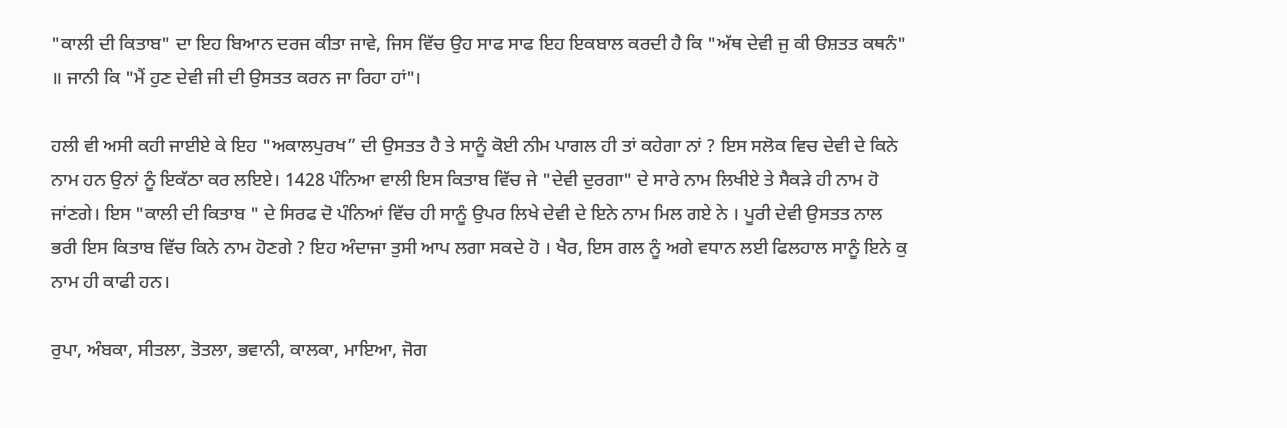"ਕਾਲੀ ਦੀ ਕਿਤਾਬ" ਦਾ ਇਹ ਬਿਆਨ ਦਰਜ ਕੀਤਾ ਜਾਵੇ, ਜਿਸ ਵਿੱਚ ਉਹ ਸਾਫ ਸਾਫ ਇਹ ਇਕਬਾਲ ਕਰਦੀ ਹੈ ਕਿ "ਅੱਥ ਦੇਵੀ ਜੁ ਕੀ ੳਸ਼ਤਤ ਕਥਨੰ" ॥ ਜਾਨੀ ਕਿ "ਮੈਂ ਹੁਣ ਦੇਵੀ ਜੀ ਦੀ ਉਸਤਤ ਕਰਨ ਜਾ ਰਿਹਾ ਹਾਂ"।

ਹਲੀ ਵੀ ਅਸੀ ਕਹੀ ਜਾਈਏ ਕੇ ਇਹ "ਅਕਾਲਪੁਰਖ” ਦੀ ਉਸਤਤ ਹੈ ਤੇ ਸਾਨੂੰ ਕੋਈ ਨੀਮ ਪਾਗਲ ਹੀ ਤਾਂ ਕਹੇਗਾ ਨਾਂ ? ਇਸ ਸਲੋਕ ਵਿਚ ਦੇਵੀ ਦੇ ਕਿਨੇ ਨਾਮ ਹਨ ਉਨਾਂ ਨੂੰ ਇਕੱਠਾ ਕਰ ਲਇਏ। 1428 ਪੰਨਿਆ ਵਾਲੀ ਇਸ ਕਿਤਾਬ ਵਿੱਚ ਜੇ "ਦੇਵੀ ਦੁਰਗਾ" ਦੇ ਸਾਰੇ ਨਾਮ ਲਿਖੀਏ ਤੇ ਸੈਕੜੇ ਹੀ ਨਾਮ ਹੋ ਜਾਂਣਗੇ। ਇਸ "ਕਾਲੀ ਦੀ ਕਿਤਾਬ " ਦੇ ਸਿਰਫ ਦੋ ਪੰਨਿਆਂ ਵਿੱਚ ਹੀ ਸਾਨੂੰ ਉਪਰ ਲਿਖੇ ਦੇਵੀ ਦੇ ਇਨੇ ਨਾਮ ਮਿਲ ਗਏ ਨੇ । ਪੂਰੀ ਦੇਵੀ ਉਸਤਤ ਨਾਲ ਭਰੀ ਇਸ ਕਿਤਾਬ ਵਿੱਚ ਕਿਨੇ ਨਾਮ ਹੋਣਗੇ ? ਇਹ ਅੰਦਾਜਾ ਤੁਸੀ ਆਪ ਲਗਾ ਸਕਦੇ ਹੋ । ਖੈਰ, ਇਸ ਗਲ ਨੂੰ ਅਗੇ ਵਧਾਨ ਲਈ ਫਿਲਹਾਲ ਸਾਨੂੰ ਇਨੇ ਕੁ ਨਾਮ ਹੀ ਕਾਫੀ ਹਨ।

ਰੁਪਾ, ਅੰਬਕਾ, ਸੀਤਲਾ, ਤੋਤਲਾ, ਭਵਾਨੀ, ਕਾਲਕਾ, ਮਾਇਆ, ਜੋਗ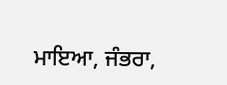ਮਾਇਆ, ਜੰਭਰਾ,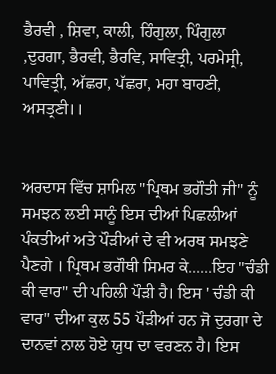ਭੈਰਵੀ , ਸ਼ਿਵਾ, ਕਾਲੀ, ਹਿੰਗੁਲਾ, ਪਿੰਗੁਲਾ ,ਦੁਰਗਾ, ਭੈਰਵੀ, ਭੈਰਵਿ, ਸਾਵਿਤ੍ਰੀ, ਪਰਮੇਸ੍ਰੀ, ਪਾਵਿਤ੍ਰੀ, ਅੱਛਰਾ, ਪੱਛਰਾ, ਮਹਾ ਬਾਹਣੀ, ਅਸਤ੍ਰਣੀ।।


ਅਰਦਾਸ ਵਿੱਚ ਸ਼ਾਮਿਲ "ਪ੍ਰਿਥਮ ਭਗੌਤੀ ਜੀ" ਨੂੰ ਸਮਝਨ ਲਈ ਸਾਨੂੰ ਇਸ ਦੀਆਂ ਪਿਛਲੀਆਂ ਪੰਕਤੀਆਂ ਅਤੇ ਪੌੜੀਆਂ ਦੇ ਵੀ ਅਰਥ ਸਮਝਣੇ ਪੈਣਗੇ । ਪ੍ਰਿਥਮ ਭਗੌਥੀ ਸਿਮਰ ਕੇ......ਇਹ "ਚੰਡੀ ਕੀ ਵਾਰ" ਦੀ ਪਹਿਲੀ ਪੌੜੀ ਹੈ। ਇਸ ' ਚੰਡੀ ਕੀ ਵਾਰ" ਦੀਆ ਕੁਲ 55 ਪੌੜੀਆਂ ਹਨ ਜੋ ਦੁਰਗਾ ਦੇ ਦਾਨਵਾਂ ਨਾਲ ਹੋਏ ਯੁਧ ਦਾ ਵਰਣਨ ਹੈ। ਇਸ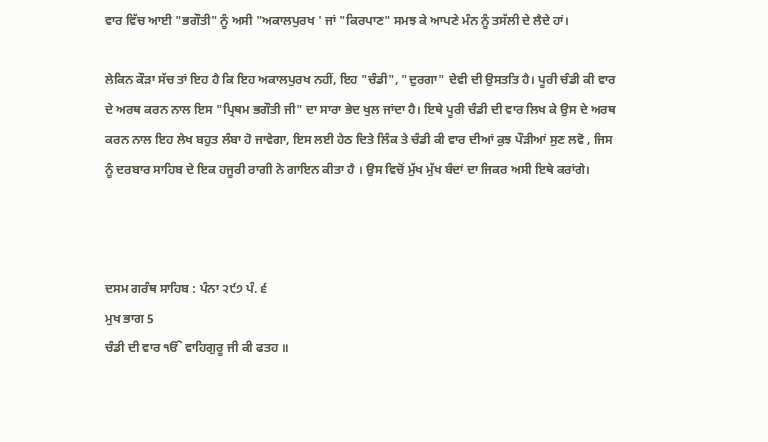ਵਾਰ ਵਿੱਚ ਆਈ "ਭਗੌਤੀ" ਨੂੰ ਅਸੀ "ਅਕਾਲਪੁਰਖ ' ਜਾਂ "ਕਿਰਪਾਣ" ਸਮਝ ਕੇ ਆਪਣੇ ਮੰਨ ਨੂੰ ਤਸੱਲੀ ਦੇ ਲੈਦੇ ਹਾਂ।

ਲੇਕਿਨ ਕੌੜਾ ਸੱਚ ਤਾਂ ਇਹ ਹੈ ਕਿ ਇਹ ਅਕਾਲਪੁਰਖ ਨਹੀਂ, ਇਹ "ਚੰਡੀ", "ਦੁਰਗਾ" ਦੇਵੀ ਦੀ ਉਸਤਤਿ ਹੈ। ਪੂਰੀ ਚੰਡੀ ਕੀ ਵਾਰ ਦੇ ਅਰਥ ਕਰਨ ਨਾਲ ਇਸ "ਪ੍ਰਿਥਮ ਭਗੌਤੀ ਜੀ" ਦਾ ਸਾਰਾ ਭੇਦ ਖੁਲ ਜਾਂਦਾ ਹੈ। ਇਥੇ ਪੂਰੀ ਚੰਡੀ ਦੀ ਵਾਰ ਲਿਖ ਕੇ ਉਸ ਦੇ ਅਰਥ ਕਰਨ ਨਾਲ ਇਹ ਲੇਖ ਬਹੁਤ ਲੰਬਾ ਹੋ ਜਾਵੇਗਾ, ਇਸ ਲਈ ਹੇਠ ਦਿਤੇ ਲਿੰਕ ਤੇ ਚੰਡੀ ਕੀ ਵਾਰ ਦੀਆਂ ਕੁਝ ਪੌੜੀਆਂ ਸੁਣ ਲਵੋ , ਜਿਸ ਨੂੰ ਦਰਬਾਰ ਸਾਹਿਬ ਦੇ ਇਕ ਹਜੂਰੀ ਰਾਗੀ ਨੇ ਗਾਇਨ ਕੀਤਾ ਹੈ । ਉਸ ਵਿਚੋਂ ਮੁੱਖ ਮੁੱਖ ਬੰਦਾਂ ਦਾ ਜਿਕਰ ਅਸੀ ਇਥੇ ਕਰਾਂਗੇ।



ਦਸਮ ਗਰੰਥ ਸਾਹਿਬ : ਪੰਨਾ ੨੯੭ ਪੰ. ੬
ਮੁਖ ਭਾਗ 5
ਚੰਡੀ ਦੀ ਵਾਰ ੴ ਵਾਹਿਗੁਰੂ ਜੀ ਕੀ ਫਤਹ ॥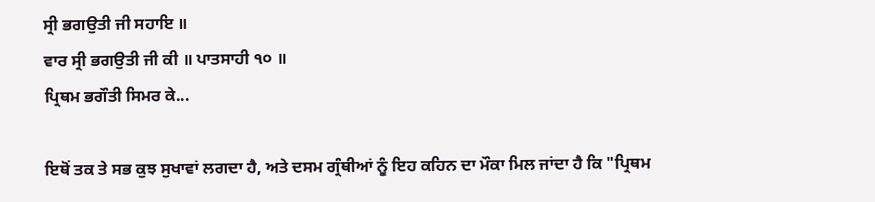ਸ੍ਰੀ ਭਗਉਤੀ ਜੀ ਸਹਾਇ ॥
ਵਾਰ ਸ੍ਰੀ ਭਗਉਤੀ ਜੀ ਕੀ ॥ ਪਾਤਸਾਹੀ ੧੦ ॥
ਪ੍ਰਿਥਮ ਭਗੌਤੀ ਸਿਮਰ ਕੇ...

ਇਥੋਂ ਤਕ ਤੇ ਸਭ ਕੁਝ ਸੁਖਾਵਾਂ ਲਗਦਾ ਹੈ, ਅਤੇ ਦਸਮ ਗ੍ਰੰਥੀਆਂ ਨੂੰ ਇਹ ਕਹਿਨ ਦਾ ਮੌਕਾ ਮਿਲ ਜਾਂਦਾ ਹੈ ਕਿ "ਪ੍ਰਿਥਮ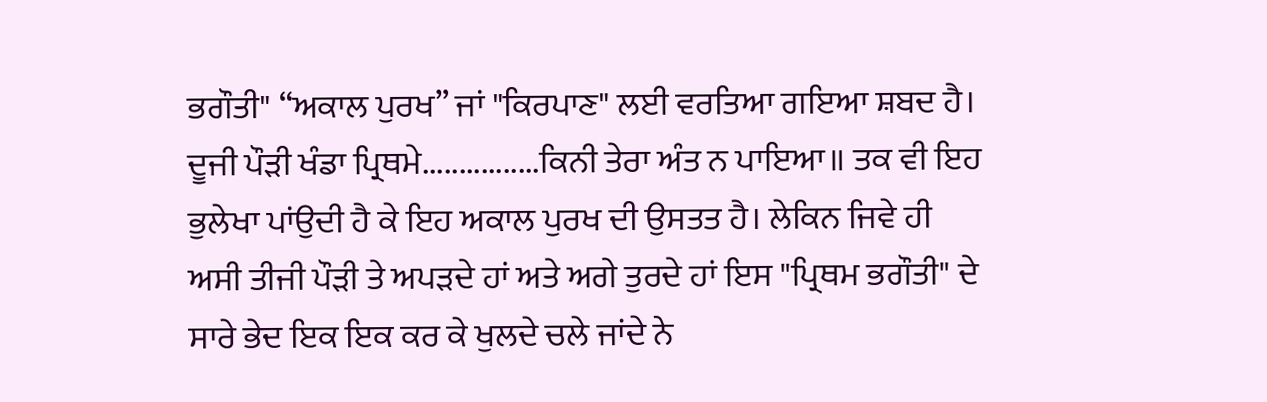ਭਗੌਤੀ" “ਅਕਾਲ ਪੁਰਖ” ਜਾਂ "ਕਿਰਪਾਣ" ਲਈ ਵਰਤਿਆ ਗਇਆ ਸ਼ਬਦ ਹੈ। ਦੂਜੀ ਪੌੜੀ ਖੰਡਾ ਪ੍ਰਿਥਮੇ................ਕਿਨੀ ਤੇਰਾ ਅੰਤ ਨ ਪਾਇਆ॥ ਤਕ ਵੀ ਇਹ ਭੁਲੇਖਾ ਪਾਂਉਦੀ ਹੈ ਕੇ ਇਹ ਅਕਾਲ ਪੁਰਖ ਦੀ ਉਸਤਤ ਹੈ। ਲੇਕਿਨ ਜਿਵੇ ਹੀ ਅਸੀ ਤੀਜੀ ਪੌੜੀ ਤੇ ਅਪੜਦੇ ਹਾਂ ਅਤੇ ਅਗੇ ਤੁਰਦੇ ਹਾਂ ਇਸ "ਪ੍ਰਿਥਮ ਭਗੌਤੀ" ਦੇ ਸਾਰੇ ਭੇਦ ਇਕ ਇਕ ਕਰ ਕੇ ਖੁਲਦੇ ਚਲੇ ਜਾਂਦੇ ਨੇ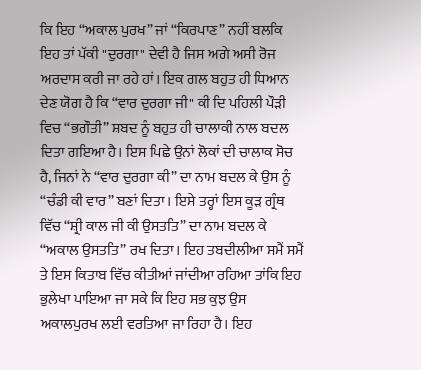ਕਿ ਇਹ “ਅਕਾਲ ਪੁਰਖ” ਜਾਂ “ਕਿਰਪਾਣ” ਨਹੀਂ ਬਲਕਿ ਇਹ ਤਾਂ ਪੱਕੀ "ਦੁਰਗਾ" ਦੇਵੀ ਹੈ ਜਿਸ ਅਗੇ ਅਸੀ ਰੋਜ ਅਰਦਾਸ ਕਰੀ ਜਾ ਰਹੇ ਹਾਂ। ਇਕ ਗਲ ਬਹੁਤ ਹੀ ਧਿਆਨ ਦੇਣ ਯੋਗ ਹੈ ਕਿ “ਵਾਰ ਦੁਰਗਾ ਜੀ" ਕੀ ਦਿ ਪਹਿਲੀ ਪੌੜੀ ਵਿਚ “ਭਗੌਤੀ” ਸ਼ਬਦ ਨੂੰ ਬਹੁਤ ਹੀ ਚਾਲਾਕੀ ਨਾਲ ਬਦਲ ਦਿਤਾ ਗਇਆ ਹੈ। ਇਸ ਪਿਛੇ ਉਨਾਂ ਲੋਕਾਂ ਦੀ ਚਾਲਾਕ ਸੋਚ ਹੈ, ਜਿਨਾਂ ਨੇ “ਵਾਰ ਦੁਰਗਾ ਕੀ” ਦਾ ਨਾਮ ਬਦਲ ਕੇ ਉਸ ਨੂੰ “ਚੰਡੀ ਕੀ ਵਾਰ” ਬਣਾਂ ਦਿਤਾ। ਇਸੇ ਤਰ੍ਹਾਂ ਇਸ ਕੂੜ ਗ੍ਰੰਥ ਵਿੱਚ “ਸ਼੍ਰੀ ਕਾਲ ਜੀ ਕੀ ਉਸਤਤਿ” ਦਾ ਨਾਮ ਬਦਲ ਕੇ “ਅਕਾਲ ਉਸਤਤਿ” ਰਖ ਦਿਤਾ। ਇਹ ਤਬਦੀਲੀਆ ਸਮੈਂ ਸਮੈਂ ਤੇ ਇਸ ਕਿਤਾਬ ਵਿੱਚ ਕੀਤੀਆਂ ਜਾਂਦੀਆ ਰਹਿਆ ਤਾਂਕਿ ਇਹ ਭੁਲੇਖਾ ਪਾਇਆ ਜਾ ਸਕੇ ਕਿ ਇਹ ਸਭ ਕੁਝ ਉਸ ਅਕਾਲਪੁਰਖ ਲਈ ਵਰਤਿਆ ਜਾ ਰਿਹਾ ਹੈ। ਇਹ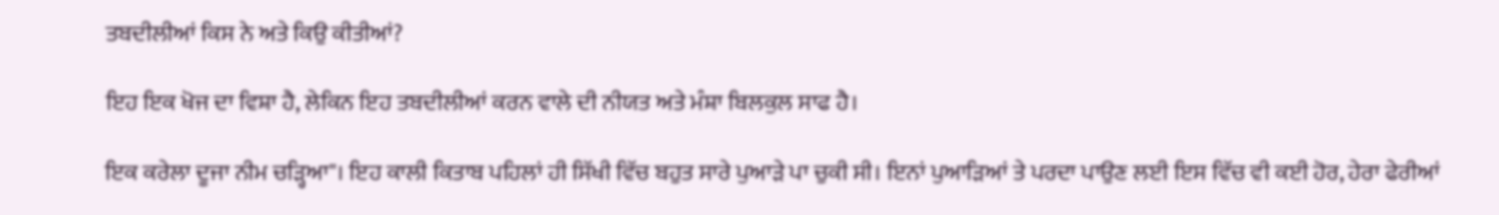ਤਬਦੀਲੀਆਂ ਕਿਸ ਨੇ ਅਤੇ ਕਿਉ ਕੀਤੀਆਂ?

ਇਹ ਇਕ ਖੋਜ ਦਾ ਵਿਸ਼ਾ ਹੈ, ਲੇਕਿਨ ਇਹ ਤਬਦੀਲੀਆਂ ਕਰਨ ਵਾਲੇ ਦੀ ਨੀਯਤ ਅਤੇ ਮੰਸ਼ਾ ਬਿਲਕੁਲ ਸਾਫ ਹੈ।

ਇਕ ਕਰੇਲਾ ਦੂਜਾ ਨੀਮ ਚੜ੍ਹਿਆ"। ਇਹ ਕਾਲੀ ਕਿਤਾਬ ਪਹਿਲਾਂ ਹੀ ਸਿੱਖੀ ਵਿੱਚ ਬਹੁਤ ਸਾਰੇ ਪੁਆੜੇ ਪਾ ਚੁਕੀ ਸੀ। ਇਨਾਂ ਪੁਆੜਿਆਂ ਤੇ ਪਰਦਾ ਪਾਉਣ ਲਈ ਇਸ ਵਿੱਚ ਵੀ ਕਈ ਹੋਰ, ਹੇਰਾ ਫੇਰੀਆਂ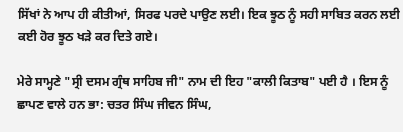ਸਿੱਖਾਂ ਨੇ ਆਪ ਹੀ ਕੀਤੀਆਂ, ਸਿਰਫ ਪਰਦੇ ਪਾਉਣ ਲਈ। ਇਕ ਝੂਠ ਨੂੰ ਸਹੀ ਸਾਬਿਤ ਕਰਨ ਲਈ ਕਈ ਹੋਰ ਝੂਠ ਖੜੇ ਕਰ ਦਿਤੇ ਗਏ।

ਮੇਰੇ ਸਾਮ੍ਹਣੇ "ਸ੍ਰੀ ਦਸਮ ਗ੍ਰੰਥ ਸਾਹਿਬ ਜੀ" ਨਾਮ ਦੀ ਇਹ "ਕਾਲੀ ਕਿਤਾਬ" ਪਈ ਹੈ । ਇਸ ਨੂੰ ਛਾਪਣ ਵਾਲੇ ਹਨ ਭਾ: ਚਤਰ ਸਿੰਘ ਜੀਵਨ ਸਿੰਘ,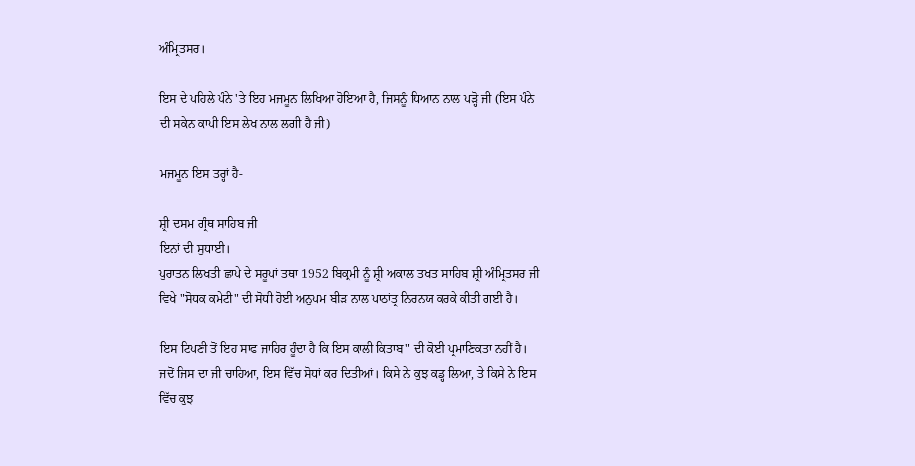ਅੰਮ੍ਰਿਤਸਰ।

ਇਸ ਦੇ ਪਹਿਲੇ ਪੰਨੇ 'ਤੇ ਇਹ ਮਜਮੂਨ ਲਿਖਿਆ ਹੋਇਆ ਹੈ, ਜਿਸਨੂੰ ਧਿਆਨ ਨਾਲ ਪੜ੍ਹੋ ਜੀ (ਇਸ ਪੰਨੇ ਦੀ ਸਕੇਨ ਕਾਪੀ ਇਸ ਲੇਖ ਨਾਲ ਲਗੀ ਹੈ ਜੀ)

ਮਜਮੂਨ ਇਸ ਤਰ੍ਹਾਂ ਹੈ-

ਸ਼੍ਰੀ ਦਸਮ ਗ੍ਰੰਥ ਸਾਹਿਬ ਜੀ
ਇਨਾਂ ਦੀ ਸੁਧਾਈ।
ਪੁਰਾਤਨ ਲਿਖਤੀ ਛਾਪੇ ਦੇ ਸਰੂਪਾਂ ਤਥਾ 1952 ਬਿਕ੍ਰਮੀ ਨੂੰ ਸ਼੍ਰੀ ਅਕਾਲ ਤਖਤ ਸਾਹਿਬ ਸ਼੍ਰੀ ਅੰਮ੍ਰਿਤਸਰ ਜੀ ਵਿਖੇ "ਸੋਧਕ ਕਮੇਟੀ" ਦੀ ਸੋਧੀ ਹੋਈ ਅਨੁਪਮ ਬੀੜ ਨਾਲ ਪਾਠਾਂਤ੍ਰ ਨਿਰਨਯ ਕਰਕੇ ਕੀਤੀ ਗਈ ਹੈ।

ਇਸ ਟਿਪਣੀ ਤੋਂ ਇਹ ਸਾਫ ਜਾਹਿਰ ਹੂੰਦਾ ਹੈ ਕਿ ਇਸ ਕਾਲੀ ਕਿਤਾਬ" ਦੀ ਕੋਈ ਪ੍ਰਮਾਣਿਕਤਾ ਨਹੀਂ ਹੈ। ਜਦੋਂ ਜਿਸ ਦਾ ਜੀ ਚਾਹਿਆ, ਇਸ ਵਿੱਚ ਸੋਧਾਂ ਕਰ ਦਿਤੀਆਂ। ਕਿਸੇ ਨੇ ਕੁਝ ਕਡ੍ਹ ਲਿਆ, ਤੇ ਕਿਸੇ ਨੇ ਇਸ ਵਿੱਚ ਕੁਝ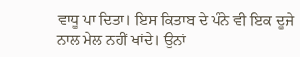ਵਾਧੂ ਪਾ ਦਿਤਾ। ਇਸ ਕਿਤਾਬ ਦੇ ਪੰਨੇ ਵੀ ਇਕ ਦੂਜੇ ਨਾਲ ਮੇਲ ਨਹੀਂ ਖਾਂਦੇ। ਉਨਾਂ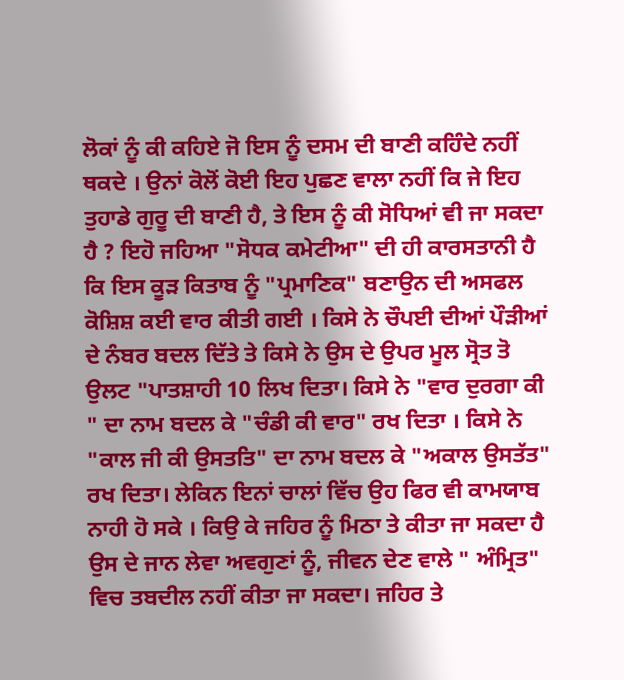ਲੋਕਾਂ ਨੂੰ ਕੀ ਕਹਿਏ ਜੋ ਇਸ ਨੂੰ ਦਸਮ ਦੀ ਬਾਣੀ ਕਹਿੰਦੇ ਨਹੀਂ ਥਕਦੇ । ਉਨਾਂ ਕੋਲੋਂ ਕੋਈ ਇਹ ਪੁਛਣ ਵਾਲਾ ਨਹੀਂ ਕਿ ਜੇ ਇਹ ਤੁਹਾਡੇ ਗੁਰੂ ਦੀ ਬਾਣੀ ਹੈ, ਤੇ ਇਸ ਨੂੰ ਕੀ ਸੋਧਿਆਂ ਵੀ ਜਾ ਸਕਦਾ ਹੈ ? ਇਹੋ ਜਹਿਆ "ਸੋਧਕ ਕਮੇਟੀਆ" ਦੀ ਹੀ ਕਾਰਸਤਾਨੀ ਹੈ ਕਿ ਇਸ ਕੂੜ ਕਿਤਾਬ ਨੂੰ "ਪ੍ਰਮਾਣਿਕ" ਬਣਾਉਨ ਦੀ ਅਸਫਲ ਕੋਸ਼ਿਸ਼ ਕਈ ਵਾਰ ਕੀਤੀ ਗਈ । ਕਿਸੇ ਨੇ ਚੌਪਈ ਦੀਆਂ ਪੌੜੀਆਂ ਦੇ ਨੰਬਰ ਬਦਲ ਦਿੱਤੇ ਤੇ ਕਿਸੇ ਨੇ ਉਸ ਦੇ ਉਪਰ ਮੂਲ ਸ੍ਰੋਤ ਤੋ ਉਲਟ "ਪਾਤਸ਼ਾਹੀ 10 ਲਿਖ ਦਿਤਾ। ਕਿਸੇ ਨੇ "ਵਾਰ ਦੁਰਗਾ ਕੀ " ਦਾ ਨਾਮ ਬਦਲ ਕੇ "ਚੰਡੀ ਕੀ ਵਾਰ" ਰਖ ਦਿਤਾ । ਕਿਸੇ ਨੇ "ਕਾਲ ਜੀ ਕੀ ਉਸਤਤਿ" ਦਾ ਨਾਮ ਬਦਲ ਕੇ "ਅਕਾਲ ਉਸਤੱਤ" ਰਖ ਦਿਤਾ। ਲੇਕਿਨ ਇਨਾਂ ਚਾਲਾਂ ਵਿੱਚ ਉਹ ਫਿਰ ਵੀ ਕਾਮਯਾਬ ਨਾਹੀ ਹੋ ਸਕੇ । ਕਿਉ ਕੇ ਜਹਿਰ ਨੂੰ ਮਿਠਾ ਤੇ ਕੀਤਾ ਜਾ ਸਕਦਾ ਹੈ ਉਸ ਦੇ ਜਾਨ ਲੇਵਾ ਅਵਗੁਣਾਂ ਨੂੰ, ਜੀਵਨ ਦੇਣ ਵਾਲੇ " ਅੰਮ੍ਰਿਤ" ਵਿਚ ਤਬਦੀਲ ਨਹੀਂ ਕੀਤਾ ਜਾ ਸਕਦਾ। ਜਹਿਰ ਤੇ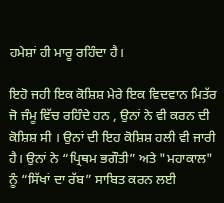ਹਮੇਸ਼ਾਂ ਹੀ ਮਾਰੂ ਰਹਿੰਦਾ ਹੈ।

ਇਹੋ ਜਹੀ ਇਕ ਕੋਸ਼ਿਸ਼ ਮੇਰੇ ਇਕ ਵਿਦਵਾਨ ਮਿਤੱਰ ਜੋ ਜੰਮੂ ਵਿੱਚ ਰਹਿੰਦੇ ਹਨ , ਉਨਾਂ ਨੇ ਵੀ ਕਰਨ ਦੀ ਕੋਸ਼ਿਸ਼ ਸੀ । ਉਨਾਂ ਦੀ ਇਹ ਕੋਸ਼ਿਸ਼ ਹਲੀ ਵੀ ਜਾਰੀ ਹੈ। ਉਨਾਂ ਨੇ “ਪ੍ਰਿਥਮ ਭਗੌਤੀ” ਅਤੇ "ਮਹਾਕਾਲ" ਨੂੰ “ਸਿੱਖਾਂ ਦਾ ਰੱਬ” ਸਾਬਿਤ ਕਰਨ ਲਈ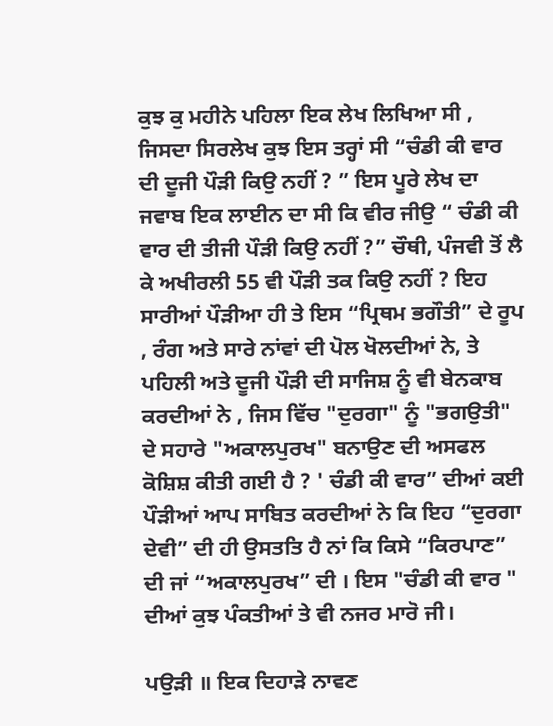ਕੁਝ ਕੁ ਮਹੀਨੇ ਪਹਿਲਾ ਇਕ ਲੇਖ ਲਿਖਿਆ ਸੀ , ਜਿਸਦਾ ਸਿਰਲੇਖ ਕੁਝ ਇਸ ਤਰ੍ਹਾਂ ਸੀ “ਚੰਡੀ ਕੀ ਵਾਰ ਦੀ ਦੂਜੀ ਪੌੜੀ ਕਿਉ ਨਹੀਂ ? ” ਇਸ ਪੂਰੇ ਲੇਖ ਦਾ ਜਵਾਬ ਇਕ ਲਾਈਨ ਦਾ ਸੀ ਕਿ ਵੀਰ ਜੀਉ “ ਚੰਡੀ ਕੀ ਵਾਰ ਦੀ ਤੀਜੀ ਪੌੜੀ ਕਿਉ ਨਹੀਂ ?” ਚੌਥੀ, ਪੰਜਵੀ ਤੋਂ ਲੈ ਕੇ ਅਖੀਰਲੀ 55 ਵੀ ਪੌੜੀ ਤਕ ਕਿਉ ਨਹੀਂ ? ਇਹ ਸਾਰੀਆਂ ਪੌੜੀਆ ਹੀ ਤੇ ਇਸ “ਪ੍ਰਿਥਮ ਭਗੌਤੀ” ਦੇ ਰੂਪ , ਰੰਗ ਅਤੇ ਸਾਰੇ ਨਾਂਵਾਂ ਦੀ ਪੋਲ ਖੋਲਦੀਆਂ ਨੇ, ਤੇ ਪਹਿਲੀ ਅਤੇ ਦੂਜੀ ਪੌੜੀ ਦੀ ਸਾਜਿਸ਼ ਨੂੰ ਵੀ ਬੇਨਕਾਬ ਕਰਦੀਆਂ ਨੇ , ਜਿਸ ਵਿੱਚ "ਦੁਰਗਾ" ਨੂੰ "ਭਗਉਤੀ" ਦੇ ਸਹਾਰੇ "ਅਕਾਲਪੁਰਖ" ਬਨਾਉਣ ਦੀ ਅਸਫਲ ਕੋਸ਼ਿਸ਼ ਕੀਤੀ ਗਈ ਹੈ ? ' ਚੰਡੀ ਕੀ ਵਾਰ” ਦੀਆਂ ਕਈ ਪੌੜੀਆਂ ਆਪ ਸਾਬਿਤ ਕਰਦੀਆਂ ਨੇ ਕਿ ਇਹ “ਦੁਰਗਾ ਦੇਵੀ” ਦੀ ਹੀ ਉਸਤਤਿ ਹੈ ਨਾਂ ਕਿ ਕਿਸੇ “ਕਿਰਪਾਣ” ਦੀ ਜਾਂ “ਅਕਾਲਪੁਰਖ” ਦੀ । ਇਸ "ਚੰਡੀ ਕੀ ਵਾਰ " ਦੀਆਂ ਕੁਝ ਪੰਕਤੀਆਂ ਤੇ ਵੀ ਨਜਰ ਮਾਰੋ ਜੀ।

ਪਉੜੀ ॥ ਇਕ ਦਿਹਾੜੇ ਨਾਵਣ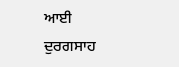ਆਈ ਦੁਰਗਸਾਹ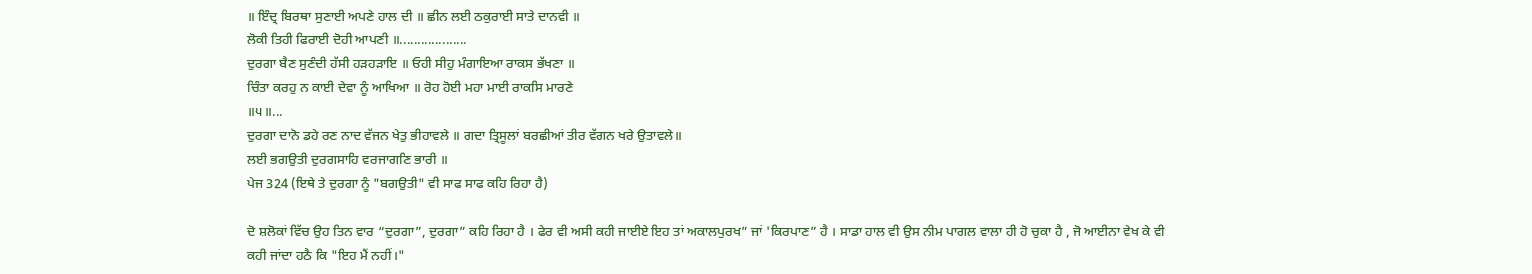॥ ਇੰਦ੍ਰ ਬਿਰਥਾ ਸੁਣਾਈ ਅਪਣੇ ਹਾਲ ਦੀ ॥ ਛੀਨ ਲਈ ਠਕੁਰਾਈ ਸਾਤੇ ਦਾਨਵੀ ॥
ਲੋਕੀ ਤਿਹੀ ਫਿਰਾਈ ਦੋਹੀ ਆਪਣੀ ॥...................
ਦੁਰਗਾ ਬੈਣ ਸੁਣੰਦੀ ਹੱਸੀ ਹੜਹੜਾਇ ॥ ਓਹੀ ਸੀਹੁ ਮੰਗਾਇਆ ਰਾਕਸ ਭੱਖਣਾ ॥
ਚਿੰਤਾ ਕਰਹੁ ਨ ਕਾਈ ਦੇਵਾ ਨੂੰ ਆਖਿਆ ॥ ਰੋਹ ਹੋਈ ਮਹਾ ਮਾਈ ਰਾਕਸਿ ਮਾਰਣੇ
॥੫॥...
ਦੁਰਗਾ ਦਾਨੋ ਡਹੇ ਰਣ ਨਾਦ ਵੱਜਨ ਖੇਤੁ ਭੀਹਾਵਲੇ ॥ ਗਦਾ ਤ੍ਰਿਸੂਲਾਂ ਬਰਛੀਆਂ ਤੀਰ ਵੱਗਨ ਖਰੇ ਉਤਾਵਲੇ॥
ਲਈ ਭਗਉਤੀ ਦੁਰਗਸਾਹਿ ਵਰਜਾਗਣਿ ਭਾਰੀ ॥
ਪੇਜ 324 (ਇਥੇ ਤੇ ਦੁਰਗਾ ਨੂੰ "ਬਗਉਤੀ" ਵੀ ਸਾਫ ਸਾਫ ਕਹਿ ਰਿਹਾ ਹੈ)

ਦੋ ਸ਼ਲੋਕਾਂ ਵਿੱਚ ਉਹ ਤਿਨ ਵਾਰ “ਦੁਰਗਾ”, ਦੁਰਗਾ” ਕਹਿ ਰਿਹਾ ਹੈ । ਫੇਰ ਵੀ ਅਸੀ ਕਹੀ ਜਾਈਏ ਇਹ ਤਾਂ ਅਕਾਲਪੁਰਖ” ਜਾਂ 'ਕਿਰਪਾਣ” ਹੈ । ਸਾਡਾ ਹਾਲ ਵੀ ਉਸ ਨੀਮ ਪਾਗਲ ਵਾਲਾ ਹੀ ਹੋ ਚੁਕਾ ਹੈ , ਜੋ ਆਈਨਾ ਵੇਖ ਕੇ ਵੀ ਕਹੀ ਜਾਂਦਾ ਹਠੈ ਕਿ "ਇਹ ਮੈਂ ਨਹੀਂ।"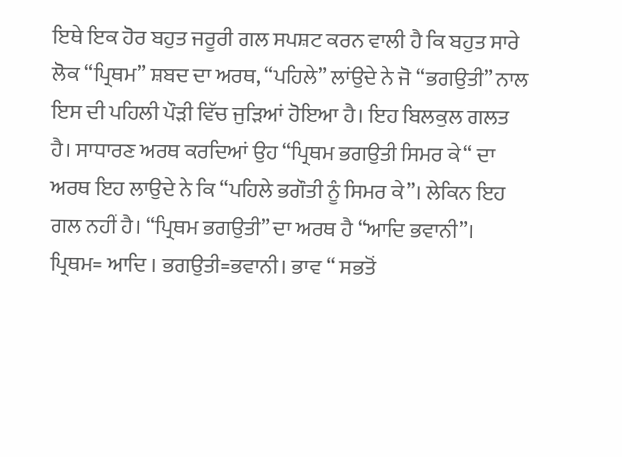ਇਥੇ ਇਕ ਹੋਰ ਬਹੁਤ ਜਰੂਰੀ ਗਲ ਸਪਸ਼ਟ ਕਰਨ ਵਾਲੀ ਹੈ ਕਿ ਬਹੁਤ ਸਾਰੇ ਲੋਕ “ਪ੍ਰਿਥਮ” ਸ਼ਬਦ ਦਾ ਅਰਥ, “ਪਹਿਲੇ” ਲਾਂਉਦੇ ਨੇ ਜੋ “ਭਗਉਤੀ” ਨਾਲ ਇਸ ਦੀ ਪਹਿਲੀ ਪੌੜੀ ਵਿੱਚ ਜੁੜਿਆਂ ਹੋਇਆ ਹੈ। ਇਹ ਬਿਲਕੁਲ ਗਲਤ ਹੈ। ਸਾਧਾਰਣ ਅਰਥ ਕਰਦਿਆਂ ਉਹ “ਪ੍ਰਿਥਮ ਭਗਉਤੀ ਸਿਮਰ ਕੇ“ ਦਾ ਅਰਥ ਇਹ ਲਾਉਦੇ ਨੇ ਕਿ “ਪਹਿਲੇ ਭਗੌਤੀ ਨੂੰ ਸਿਮਰ ਕੇ”। ਲੇਕਿਨ ਇਹ ਗਲ ਨਹੀਂ ਹੈ। “ਪ੍ਰਿਥਮ ਭਗਉਤੀ” ਦਾ ਅਰਥ ਹੈ “ਆਦਿ ਭਵਾਨੀ”। ਪ੍ਰਿਥਮ= ਆਦਿ । ਭਗਉਤੀ=ਭਵਾਨੀ। ਭਾਵ “ ਸਭਤੋਂ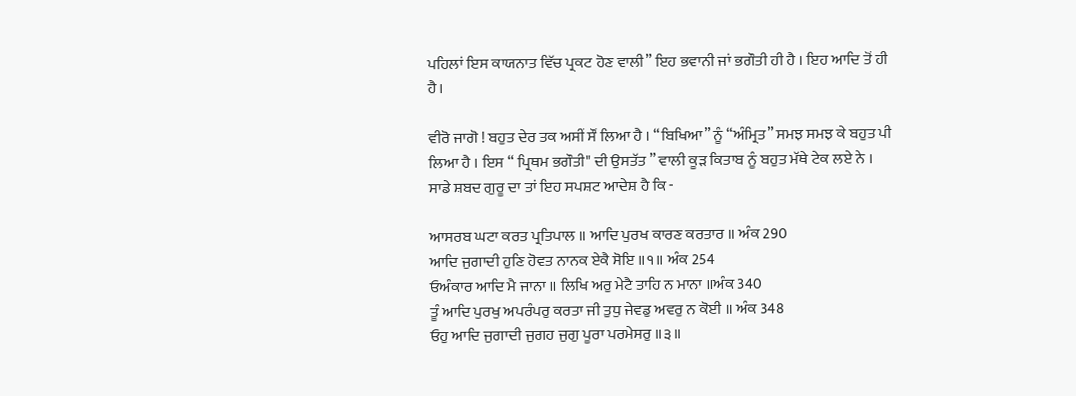ਪਹਿਲਾਂ ਇਸ ਕਾਯਨਾਤ ਵਿੱਚ ਪ੍ਰਕਟ ਹੋਣ ਵਾਲੀ” ਇਹ ਭਵਾਨੀ ਜਾਂ ਭਗੌਤੀ ਹੀ ਹੈ । ਇਹ ਆਦਿ ਤੋਂ ਹੀ ਹੈ।

ਵੀਰੋ ਜਾਗੋ ! ਬਹੁਤ ਦੇਰ ਤਕ ਅਸੀਂ ਸੌਂ ਲਿਆ ਹੈ । “ਬਿਖਿਆ” ਨੂੰ “ਅੰਮ੍ਰਿਤ” ਸਮਝ ਸਮਝ ਕੇ ਬਹੁਤ ਪੀ ਲਿਆ ਹੈ । ਇਸ “ ਪ੍ਰਿਥਮ ਭਗੌਤੀ" ਦੀ ਉਸਤੱਤ ” ਵਾਲੀ ਕੂੜ ਕਿਤਾਬ ਨੂੰ ਬਹੁਤ ਮੱਥੇ ਟੇਕ ਲਏ ਨੇ ।
ਸਾਡੇ ਸ਼ਬਦ ਗੁਰੂ ਦਾ ਤਾਂ ਇਹ ਸਪਸ਼ਟ ਆਦੇਸ਼ ਹੈ ਕਿ -

ਆਸਰਬ ਘਟਾ ਕਰਤ ਪ੍ਰਤਿਪਾਲ ॥ ਆਦਿ ਪੁਰਖ ਕਾਰਣ ਕਰਤਾਰ ॥ ਅੰਕ 290
ਆਦਿ ਜੁਗਾਦੀ ਹੁਣਿ ਹੋਵਤ ਨਾਨਕ ਏਕੈ ਸੋਇ ॥੧॥ ਅੰਕ 254
ਓਅੰਕਾਰ ਆਦਿ ਮੈ ਜਾਨਾ ॥ ਲਿਖਿ ਅਰੁ ਮੇਟੈ ਤਾਹਿ ਨ ਮਾਨਾ ॥ਅੰਕ 340
ਤੂੰ ਆਦਿ ਪੁਰਖੁ ਅਪਰੰਪਰੁ ਕਰਤਾ ਜੀ ਤੁਧੁ ਜੇਵਡੁ ਅਵਰੁ ਨ ਕੋਈ ॥ ਅੰਕ 348
ਓਹੁ ਆਦਿ ਜੁਗਾਦੀ ਜੁਗਹ ਜੁਗੁ ਪੂਰਾ ਪਰਮੇਸਰੁ ॥੩॥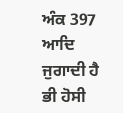ਅੰਕ 397
ਆਦਿ ਜੁਗਾਦੀ ਹੈ ਭੀ ਹੋਸੀ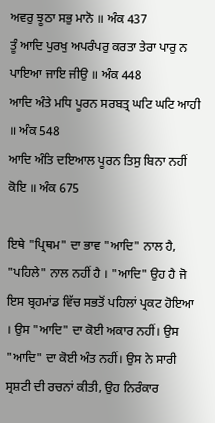ਅਵਰੁ ਝੂਠਾ ਸਭੁ ਮਾਨੋ ॥ ਅੰਕ 437
ਤੂੰ ਆਦਿ ਪੁਰਖੁ ਅਪਰੰਪਰੁ ਕਰਤਾ ਤੇਰਾ ਪਾਰੁ ਨ ਪਾਇਆ ਜਾਇ ਜੀਉ ॥ ਅੰਕ 448
ਆਦਿ ਅੰਤੇ ਮਧਿ ਪੂਰਨ ਸਰਬਤ੍ਰ ਘਟਿ ਘਟਿ ਆਹੀ ॥ ਅੰਕ 548
ਆਦਿ ਅੰਤਿ ਦਇਆਲ ਪੂਰਨ ਤਿਸੁ ਬਿਨਾ ਨਹੀਂ ਕੋਇ ॥ ਅੰਕ 675

ਇਥੇ "ਪ੍ਰਿਥਮ" ਦਾ ਭਾਵ "ਆਦਿ" ਨਾਲ ਹੈ, "ਪਹਿਲੇ" ਨਾਲ ਨਹੀਂ ਹੈ । "ਆਦਿ" ਉਹ ਹੈ ਜੋ ਇਸ ਬ੍ਰਹਮਾਂਡ ਵਿੱਚ ਸਭਤੋਂ ਪਹਿਲਾਂ ਪ੍ਰਕਟ ਹੋਇਆ । ਉਸ "ਆਦਿ" ਦਾ ਕੋਈ ਅਕਾਰ ਨਹੀਂ। ਉਸ "ਆਦਿ" ਦਾ ਕੋਈ ਅੰਤ ਨਹੀਂ। ਉਸ ਨੇ ਸਾਰੀ ਸ੍ਰਸ਼ਟੀ ਦੀ ਰਚਨਾਂ ਕੀਤੀ, ਉਹ ਨਿਰੰਕਾਰ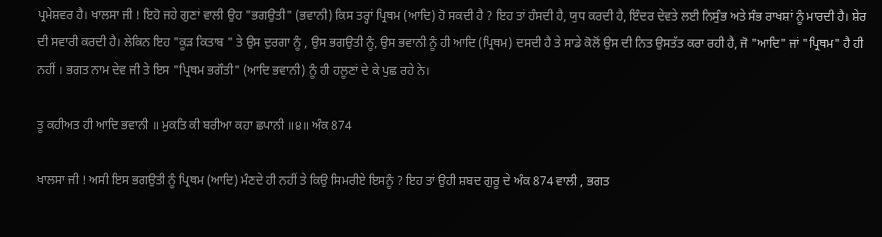ਪ੍ਰਮੇਸ਼ਵਰ ਹੈ। ਖਾਲਸਾ ਜੀ ! ਇਹੋ ਜਹੇ ਗੁਣਾਂ ਵਾਲੀ ਉਹ "ਭਗਉਤੀ" (ਭਵਾਨੀ) ਕਿਸ ਤਰ੍ਹਾਂ ਪ੍ਰਿਥਮ (ਆਦਿ) ਹੋ ਸਕਦੀ ਹੈ ? ਇਹ ਤਾਂ ਹੰਸਦੀ ਹੈ, ਯੁਧ ਕਰਦੀ ਹੈ, ਇੰਦਰ ਦੇਵਤੇ ਲਈ ਨਿਸੁੰਭ ਅਤੇ ਸੰਭ ਰਾਖਸ਼ਾਂ ਨੂੰ ਮਾਰਦੀ ਹੈ। ਸ਼ੇਰ ਦੀ ਸਵਾਰੀ ਕਰਦੀ ਹੈ। ਲੇਕਿਨ ਇਹ "ਕੂੜ ਕਿਤਾਬ " ਤੇ ਉਸ ਦੁਰਗਾ ਨੂੰ , ਉਸ ਭਗਉਤੀ ਨੂੰ, ਉਸ ਭਵਾਨੀ ਨੂੰ ਹੀ ਆਦਿ (ਪ੍ਰਿਥਮ) ਦਸਦੀ ਹੈ ਤੇ ਸਾਡੇ ਕੋਲੋਂ ਉਸ ਦੀ ਨਿਤ ਉਸਤੱਤ ਕਰਾ ਰਹੀ ਹੈ, ਜੋ "ਆਦਿ" ਜਾਂ "ਪ੍ਰਿਥਮ" ਹੈ ਹੀ ਨਹੀਂ । ਭਗਤ ਨਾਮ ਦੇਵ ਜੀ ਤੇ ਇਸ "ਪ੍ਰਿਥਮ ਭਗੌਤੀ" (ਆਦਿ ਭਵਾਨੀ) ਨੂੰ ਹੀ ਹਲੂਣਾਂ ਦੇ ਕੇ ਪੁਛ ਰਹੇ ਨੇ।

ਤੂ ਕਹੀਅਤ ਹੀ ਆਦਿ ਭਵਾਨੀ ॥ ਮੁਕਤਿ ਕੀ ਬਰੀਆ ਕਹਾ ਛਪਾਨੀ ॥੪॥ ਅੰਕ 874

ਖਾਲਸਾ ਜੀ ! ਅਸੀ ਇਸ ਭਗਉਤੀ ਨੂੰ ਪ੍ਰਿਥਮ (ਆਦਿ) ਮੰਣਦੇ ਹੀ ਨਹੀਂ ਤੇ ਕਿਉ ਸਿਮਰੀਏ ਇਸਨੂੰ ? ਇਹ ਤਾਂ ਉਹੀ ਸ਼ਬਦ ਗੁਰੂ ਦੇ ਅੰਕ 874 ਵਾਲੀ , ਭਗਤ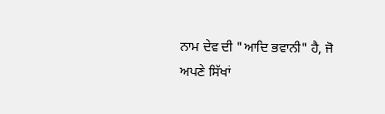ਨਾਮ ਦੇਵ ਦੀ "ਆਦਿ ਭਵਾਨੀ" ਹੈ, ਜੋ ਅਪਣੇ ਸਿੱਖਾਂ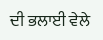ਦੀ ਭਲਾਈ ਵੇਲੇ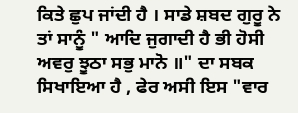ਕਿਤੇ ਛੁਪ ਜਾਂਦੀ ਹੈ । ਸਾਡੇ ਸ਼ਬਦ ਗੁਰੂ ਨੇ ਤਾਂ ਸਾਨੂੰ " ਆਦਿ ਜੁਗਾਦੀ ਹੈ ਭੀ ਹੋਸੀ ਅਵਰੁ ਝੂਠਾ ਸਭੁ ਮਾਨੋ ॥" ਦਾ ਸਬਕ ਸਿਖਾਇਆ ਹੈ , ਫੇਰ ਅਸੀ ਇਸ "ਵਾਰ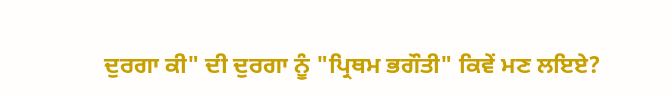ਦੁਰਗਾ ਕੀ" ਦੀ ਦੁਰਗਾ ਨੂੰ "ਪ੍ਰਿਥਮ ਭਗੌਤੀ" ਕਿਵੇਂ ਮਣ ਲਇਏ?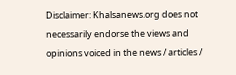Disclaimer: Khalsanews.org does not necessarily endorse the views and opinions voiced in the news / articles /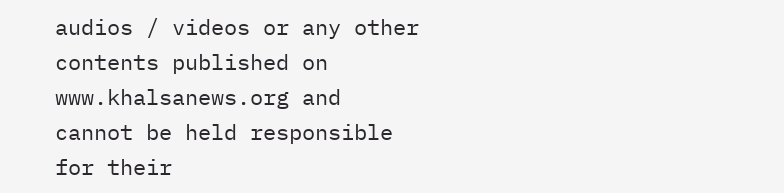audios / videos or any other contents published on www.khalsanews.org and cannot be held responsible for their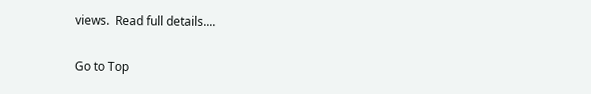views.  Read full details....

Go to Top